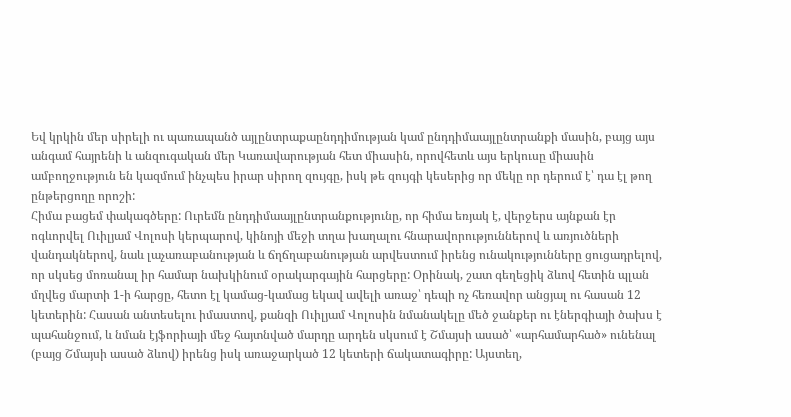Եվ կրկին մեր սիրելի ու պառապանծ այլընտրաքաընդդիմության կամ ընդդիմաայլընտրանքի մասին, բայց այս անգամ հայրենի և անզուգական մեր Կառավարության հետ միասին, որովհետև այս երկուսը միասին ամբողջություն են կազմում ինչպես իրար սիրող զույգը, իսկ թե զույգի կեսերից որ մեկը որ դերում է՝ դա էլ թող ընթերցողը որոշի:
Հիմա բացեմ փակագծերը: Ուրեմն ընդդիմաայլընտրանքությունը, որ հիմա եռյակ է, վերջերս այնքան էր ոգևորվել Ուիլյամ Վոլոսի կերպարով, կինոյի մեջի տղա խաղալու հնարավորություններով և առյուծների վանդակներով, նաև լաչառաբանության և ճղճղաբանության արվեստում իրենց ունակությունները ցուցադրելով, որ սկսեց մոռանալ իր համար նախկինում օրակարգային հարցերը: Օրինակ, շատ գեղեցիկ ձևով հետին պլան մղվեց մարտի 1-ի հարցը, հետո էլ կամաց-կամաց եկավ ավելի առաջ՝ դեպի ոչ հեռավոր անցյալ ու հասան 12 կետերին: Հասան անտեսելու իմաստով, քանզի Ուիլյամ Վոլոսին նմանակելը մեծ ջանքեր ու էներգիայի ծախս է պահանջում, և նման էյֆորիայի մեջ հայտնված մարդը արդեն սկսում է Շմայսի ասած՝ «արհամարհած» ունենալ (բայց Շմայսի ասած ձևով) իրենց իսկ առաջարկած 12 կետերի ճակատագիրը: Այստեղ,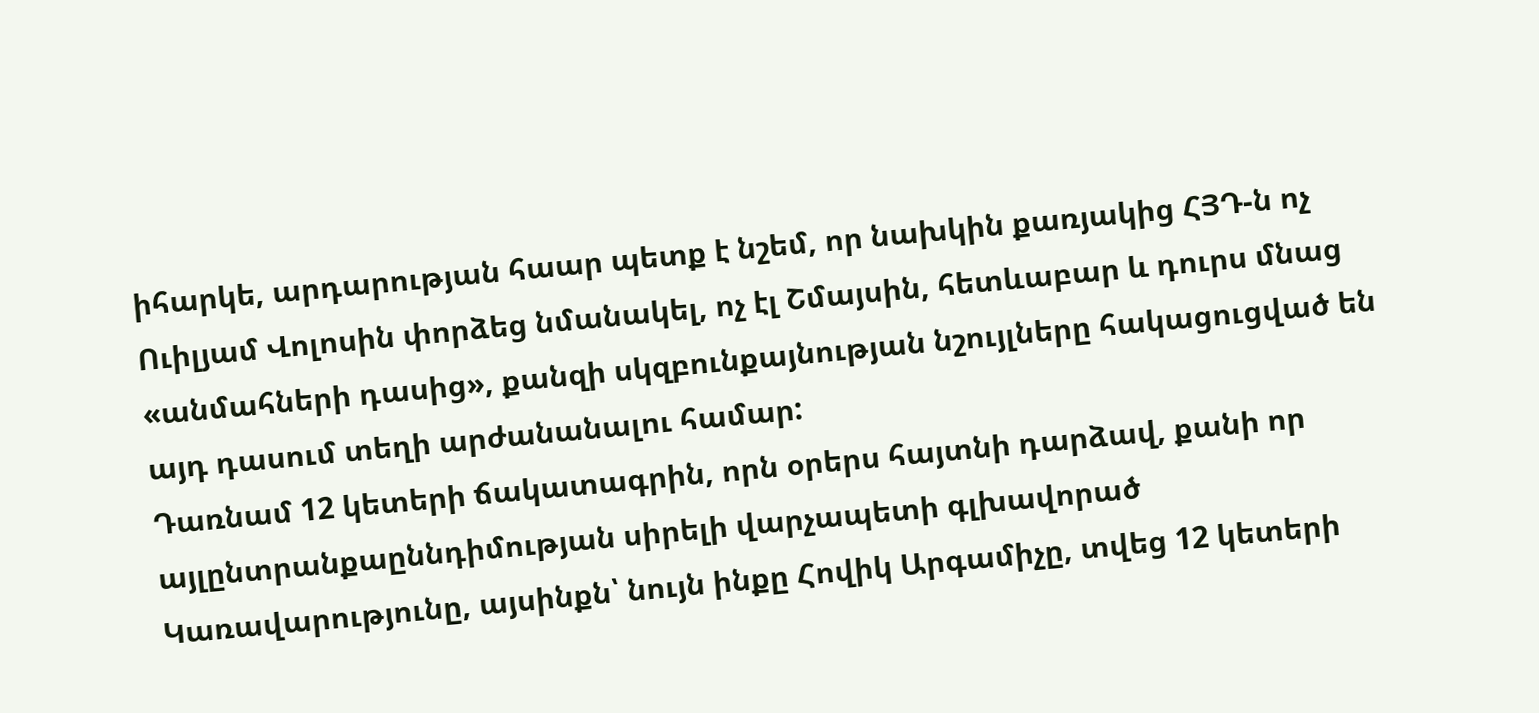իհարկե, արդարության հաար պետք է նշեմ, որ նախկին քառյակից ՀՅԴ-ն ոչ Ուիլյամ Վոլոսին փորձեց նմանակել, ոչ էլ Շմայսին, հետևաբար և դուրս մնաց «անմահների դասից», քանզի սկզբունքայնության նշույլները հակացուցված են այդ դասում տեղի արժանանալու համար:
Դառնամ 12 կետերի ճակատագրին, որն օրերս հայտնի դարձավ, քանի որ այլընտրանքաըննդիմության սիրելի վարչապետի գլխավորած Կառավարությունը, այսինքն՝ նույն ինքը Հովիկ Արգամիչը, տվեց 12 կետերի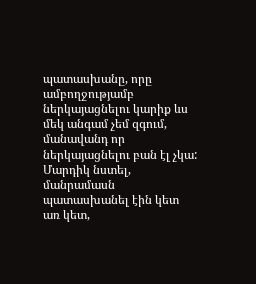պատասխանը, որը ամբողջությամբ ներկայացնելու կարիք ևս մեկ անգամ չեմ զգում, մանավանդ որ ներկայացնելու բան էլ չկա: Մարդիկ նստել, մանրամասն պատասխանել էին կետ առ կետ,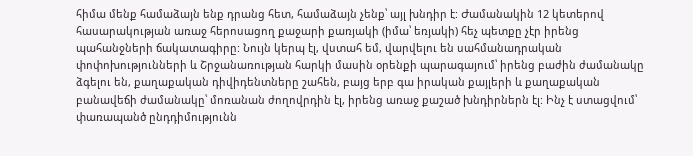հիմա մենք համաձայն ենք դրանց հետ, համաձայն չենք՝ այլ խնդիր է: Ժամանակին 12 կետերով հասարակության առաջ հերոսացող քաջարի քառյակի (իմա՝ եռյակի) հեչ պետքը չէր իրենց պահանջների ճակատագիրը: Նույն կերպ էլ, վստահ եմ, վարվելու են սահմանադրական փոփոխությունների և Շրջանառության հարկի մասին օրենքի պարագայում՝ իրենց բաժին ժամանակը ձգելու են, քաղաքական դիվիդենտները շահեն, բայց երբ գա իրական քայլերի և քաղաքական բանավեճի ժամանակը՝ մոռանան ժողովրդին էլ, իրենց առաջ քաշած խնդիրներն էլ: Ինչ է ստացվում՝ փառապանծ ընդդիմությունն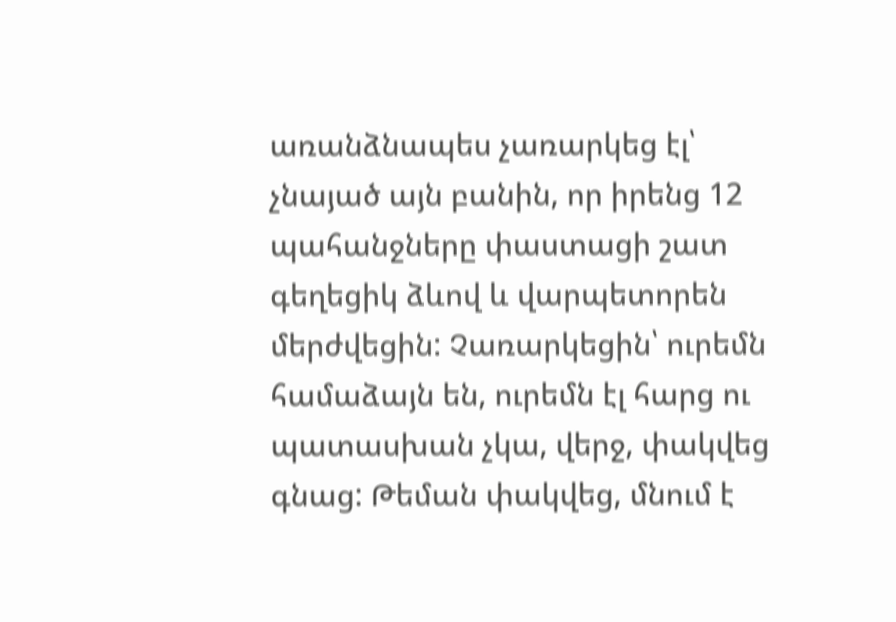առանձնապես չառարկեց էլ՝ չնայած այն բանին, որ իրենց 12 պահանջները փաստացի շատ գեղեցիկ ձևով և վարպետորեն մերժվեցին: Չառարկեցին՝ ուրեմն համաձայն են, ուրեմն էլ հարց ու պատասխան չկա, վերջ, փակվեց գնաց: Թեման փակվեց, մնում է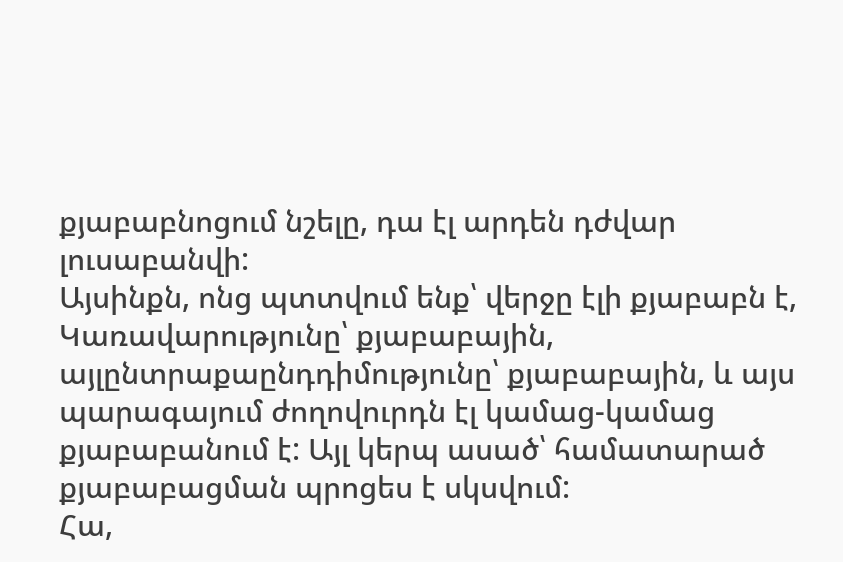քյաբաբնոցում նշելը, դա էլ արդեն դժվար լուսաբանվի:
Այսինքն, ոնց պտտվում ենք՝ վերջը էլի քյաբաբն է, Կառավարությունը՝ քյաբաբային, այլընտրաքաընդդիմությունը՝ քյաբաբային, և այս պարագայում ժողովուրդն էլ կամաց-կամաց քյաբաբանում է: Այլ կերպ ասած՝ համատարած քյաբաբացման պրոցես է սկսվում:
Հա,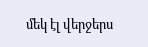մեկ էլ վերջերս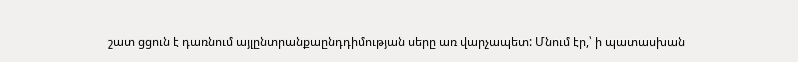շատ ցցուն է դառնում այլընտրանքաընդդիմության սերը առ վարչապետ: Մնում էր,՝ ի պատասխան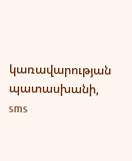կառավարության պատասխանի, sms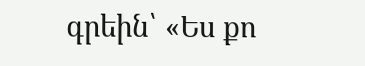գրեին՝ «Ես քո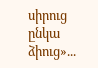սիրուց ընկա ձիուց»...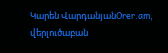Կարեն ՎարդանյանOrer.am, վերլուծաբան